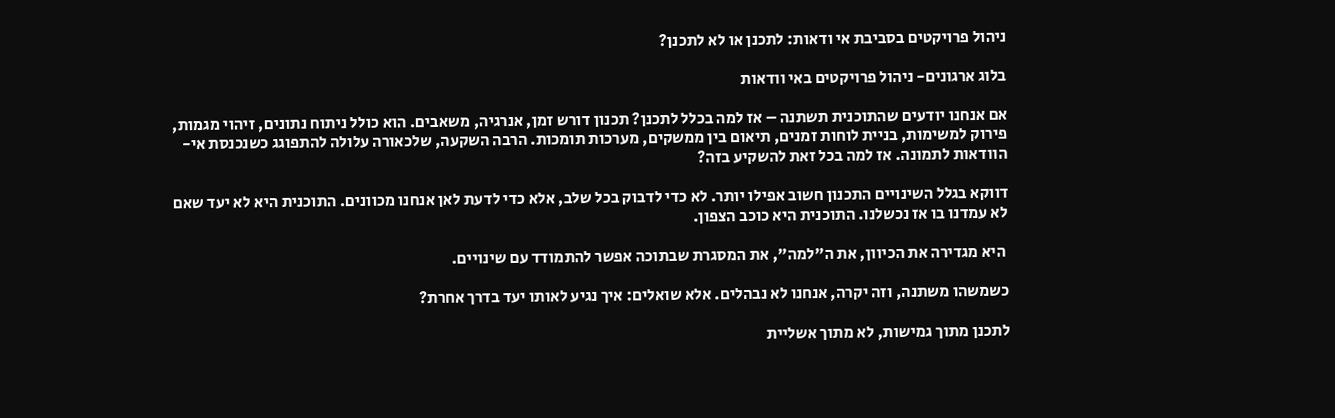ניהול פרויקטים בסביבת אי ודאות: לתכנן או לא לתכנן?

בלוג ארגונים- ניהול פרויקטים באי וודאות

אם אנחנו יודעים שהתוכנית תשתנה – אז למה בכלל לתכנן? תכנון דורש זמן, אנרגיה, משאבים. הוא כולל ניתוח נתונים, זיהוי מגמות, פירוק למשימות, בניית לוחות זמנים, תיאום בין ממשקים, מערכות תומכות. הרבה השקעה, שלכאורה עלולה להתפוגג כשנכנסת אי-הוודאות לתמונה. אז למה בכל זאת להשקיע בזה?

דווקא בגלל השינויים התכנון חשוב אפילו יותר. לא כדי לדבוק בכל שלב, אלא כדי לדעת לאן אנחנו מכוונים. התוכנית היא לא יעד שאם לא עמדנו בו אז נכשלנו. התוכנית היא כוכב הצפון.

 היא מגדירה את הכיוון, את ה"למה", את המסגרת שבתוכה אפשר להתמודד עם שינויים.

כשמשהו משתנה, וזה יקרה, אנחנו לא נבהלים. אלא שואלים: איך נגיע לאותו יעד בדרך אחרת?

לתכנן מתוך גמישות, לא מתוך אשליית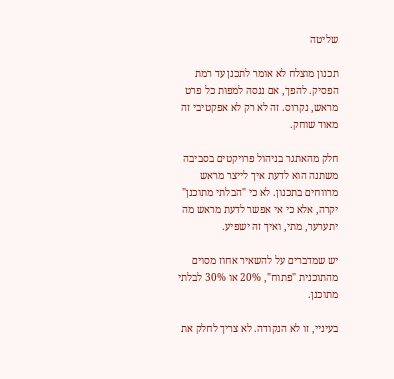שליטה

תכנון מוצלח לא אומר לתכנן עד רמת הפסיק. להפך, אם ננסה למפות כל פרט מראש, נקרוס. זה לא רק לא אפקטיבי זה מאוד שוחק.

חלק מהאתגר בניהול פרויקטים בסביבה משתנה הוא לדעת איך לייצר מראש מרווחים בתכנון. לא כי "הבלתי מתוכנן" יקרה, אלא כי אי אפשר לדעת מראש מה יתערער, מתי, ואיך זה ישפיע.

יש שמדברים על להשאיר אחוז מסוים מהתוכנית "פתוח", 20% או 30% לבלתי מתוכנן.

בעיניי, זו לא הנקודה. לא צריך לחלק את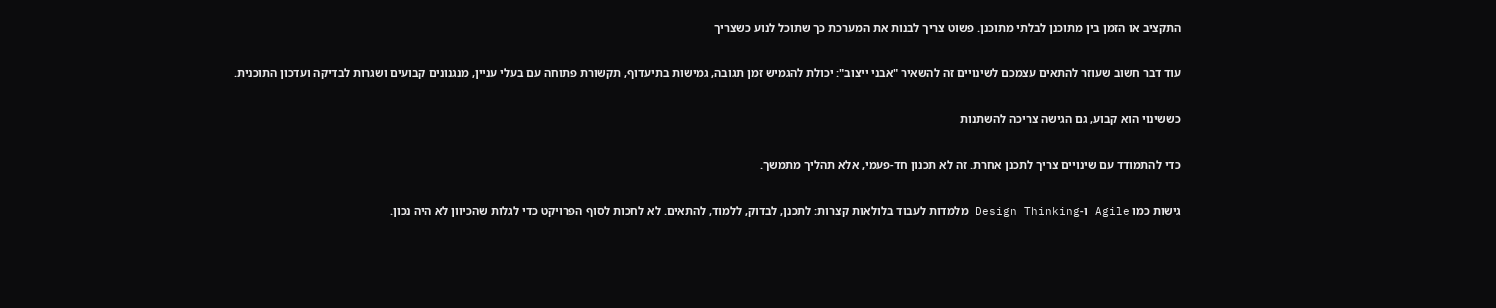התקציב או הזמן בין מתוכנן לבלתי מתוכנן. פשוט צריך לבנות את המערכת כך שתוכל לנוע כשצריך

עוד דבר חשוב שעוזר להתאים עצמכם לשינויים זה להשאיר "אבני ייצוב": יכולת להגמיש זמן תגובה, גמישות בתיעדוף, תקשורת פתוחה עם בעלי עניין, מנגנונים קבועים ושגרות לבדיקה ועדכון התוכנית.

כששינוי הוא קבוע, גם הגישה צריכה להשתנות

כדי להתמודד עם שינויים צריך לתכנן אחרת. זה לא תכנון חד-פעמי, אלא תהליך מתמשך.

גישות כמו Agile ו-Design Thinking מלמדות לעבוד בלולאות קצרות: לתכנן, לבדוק, ללמוד, להתאים. לא לחכות לסוף הפרויקט כדי לגלות שהכיוון לא היה נכון.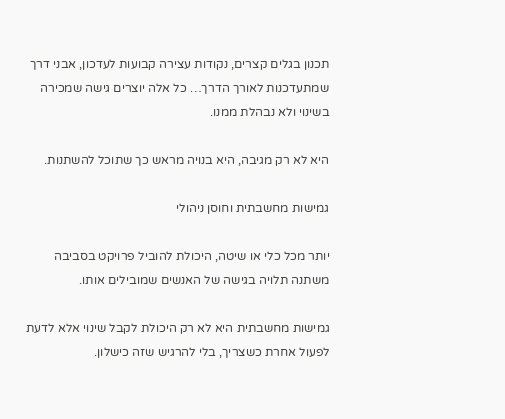תכנון בגלים קצרים, נקודות עצירה קבועות לעדכון, אבני דרך שמתעדכנות לאורך הדרך… כל אלה יוצרים גישה שמכירה בשינוי ולא נבהלת ממנו.

היא לא רק מגיבה, היא בנויה מראש כך שתוכל להשתנות.

גמישות מחשבתית וחוסן ניהולי

יותר מכל כלי או שיטה, היכולת להוביל פרויקט בסביבה משתנה תלויה בגישה של האנשים שמובילים אותו.

גמישות מחשבתית היא לא רק היכולת לקבל שינוי אלא לדעת לפעול אחרת כשצריך, בלי להרגיש שזה כישלון.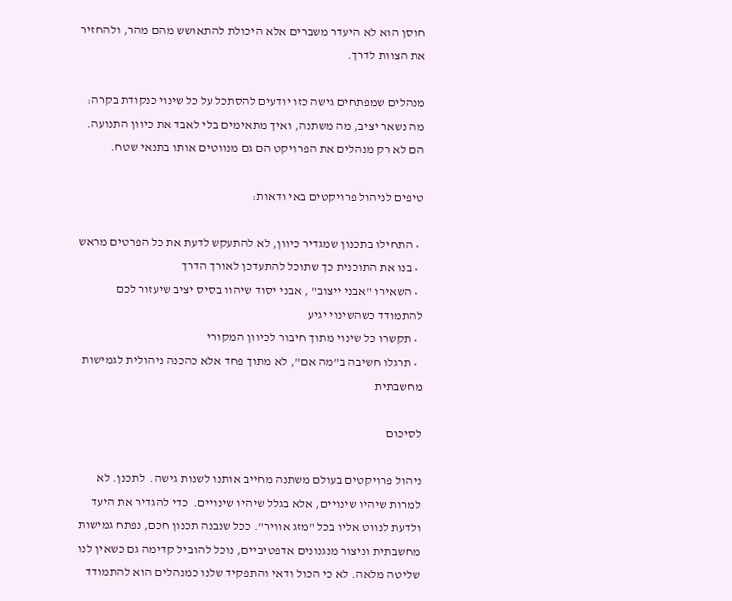חוסן הוא לא היעדר משברים אלא היכולת להתאושש מהם מהר, ולהחזיר את הצוות לדרך.

מנהלים שמפתחים גישה כזו יודעים להסתכל על כל שינוי כנקודת בקרה: מה נשאר יציב, מה משתנה, ואיך מתאימים בלי לאבד את כיוון התנועה. הם לא רק מנהלים את הפרויקט הם גם מנווטים אותו בתנאי שטח.

טיפים לניהול פרויקטים באי ודאות:

  • התחילו בתכנון שמגדיר כיוון, לא להתעקש לדעת את כל הפרטים מראש
  • בנו את התוכנית כך שתוכל להתעדכן לאורך הדרך
  • השאירו "אבני ייצוב" , אבני יסוד שיהוו בסיס יציב שיעזור לכם להתמודד כשהשינוי יגיע
  • תקשרו כל שינוי מתוך חיבור לכיוון המקורי
  • תרגלו חשיבה ב"מה אם", לא מתוך פחד אלא כהכנה ניהולית לגמישות מחשבתית

לסיכום

ניהול פרויקטים בעולם משתנה מחייב אותנו לשנות גישה.  לתכנן. לא למרות שיהיו שינויים, אלא בגלל שיהיו שינויים.  כדי להגדיר את היעד ולדעת לנווט אליו בכל "מזג אוויר". ככל שנבנה תכנון חכם, נפתח גמישות מחשבתית וניצור מנגנונים אדפטיביים, נוכל להוביל קדימה גם כשאין לנו שליטה מלאה. לא כי הכול ודאי והתפקיד שלנו כמנהלים הוא להתמודד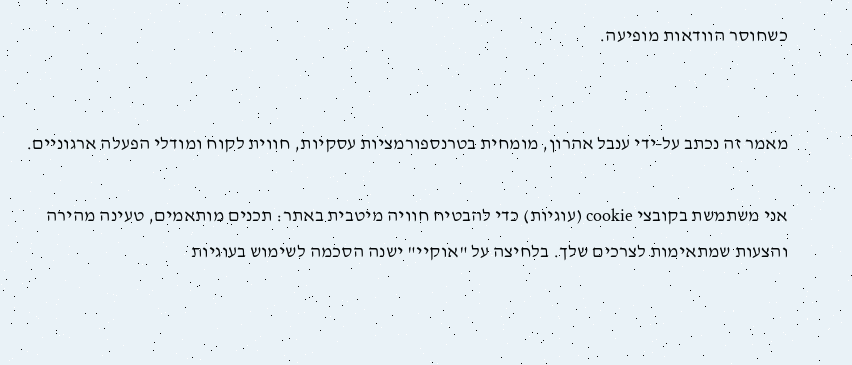כשחוסר הוודאות מופיעה.


מאמר זה נכתב על-ידי ענבל אהרון, מומחית בטרנספורמציות עסקיות, חווית לקוח ומודלי הפעלה ארגוניים.

אני משתמשת בקובצי cookie (עוגיות) כדי להבטיח חוויה מיטבית באתר: תכנים מותאמים, טעינה מהירה והצעות שמתאימות לצרכים שלך. בלחיצה על "אוקיי" ישנה הסכמה לשימוש בעוגיות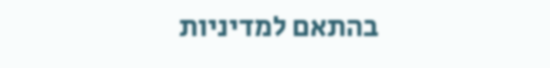בהתאם למדיניות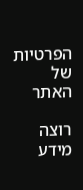הפרטיות של האתר

רוצה מידע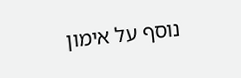נוסף על אימון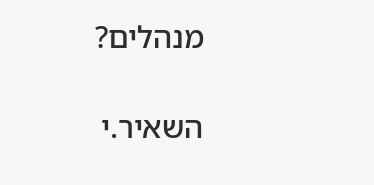מנהלים?

השאיר.י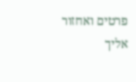פרטים ואחזור אליך